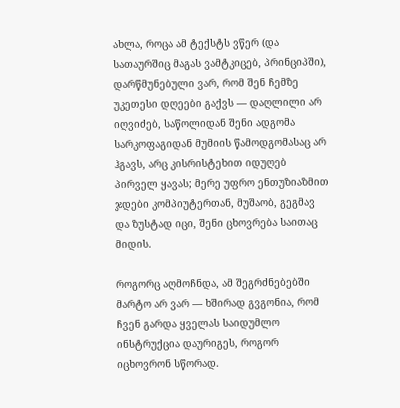ახლა, როცა ამ ტექსტს ვწერ (და სათაურშიც მაგას ვამტკიცებ, პრინციპში), დარწმუნებული ვარ, რომ შენ ჩემზე უკეთესი დღეები გაქვს — დაღლილი არ იღვიძებ, საწოლიდან შენი ადგომა სარკოფაგიდან მუმიის წამოდგომასაც არ ჰგავს, არც კისრისტეხით იდუღებ პირველ ყავას; მერე უფრო ენთუზიაზმით ჯდები კომპიუტერთან, მუშაობ, გეგმავ და ზუსტად იცი, შენი ცხოვრება საითაც მიდის.

როგორც აღმოჩნდა, ამ შეგრძნებებში მარტო არ ვარ — ხშირად გვგონია, რომ ჩვენ გარდა ყველას საიდუმლო ინსტრუქცია დაურიგეს, როგორ იცხოვრონ სწორად.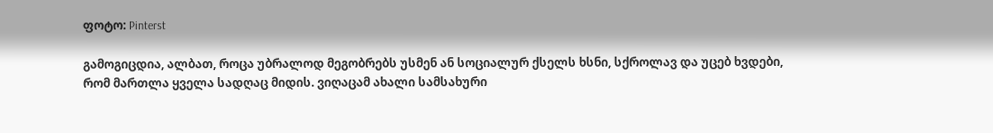ფოტო: Pinterst

გამოგიცდია, ალბათ, როცა უბრალოდ მეგობრებს უსმენ ან სოციალურ ქსელს ხსნი, სქროლავ და უცებ ხვდები, რომ მართლა ყველა სადღაც მიდის. ვიღაცამ ახალი სამსახური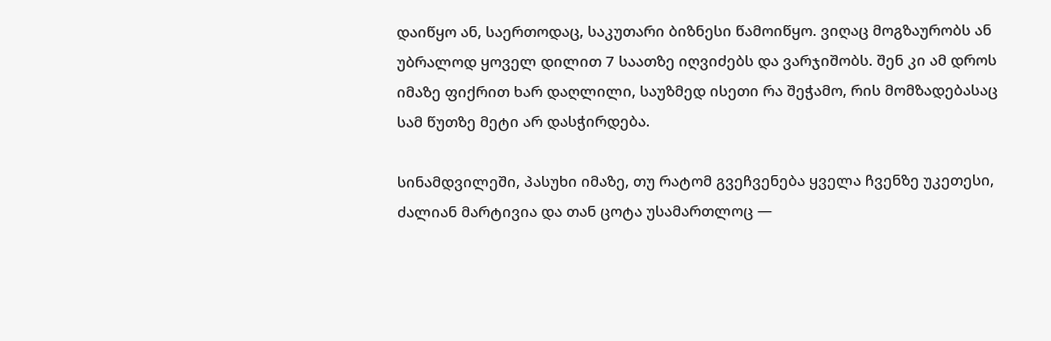დაიწყო ან, საერთოდაც, საკუთარი ბიზნესი წამოიწყო. ვიღაც მოგზაურობს ან უბრალოდ ყოველ დილით 7 საათზე იღვიძებს და ვარჯიშობს. შენ კი ამ დროს იმაზე ფიქრით ხარ დაღლილი, საუზმედ ისეთი რა შეჭამო, რის მომზადებასაც სამ წუთზე მეტი არ დასჭირდება.

სინამდვილეში, პასუხი იმაზე, თუ რატომ გვეჩვენება ყველა ჩვენზე უკეთესი, ძალიან მარტივია და თან ცოტა უსამართლოც —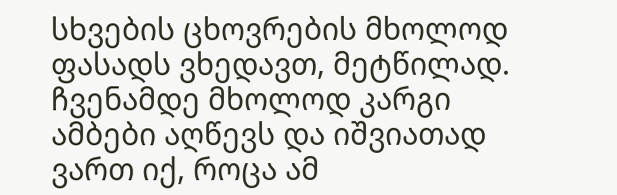სხვების ცხოვრების მხოლოდ ფასადს ვხედავთ, მეტწილად. ჩვენამდე მხოლოდ კარგი ამბები აღწევს და იშვიათად ვართ იქ, როცა ამ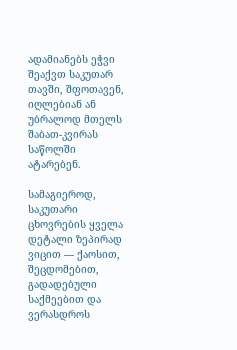ადამიანებს ეჭვი შეაქვთ საკუთარ თავში, შფოთავენ, იღლებიან ან უბრალოდ მთელს შაბათ-კვირას საწოლში ატარებენ.

სამაგიეროდ, საკუთარი ცხოვრების ყველა დეტალი ზეპირად ვიცით — ქაოსით, შეცდომებით, გადადებული საქმეებით და ვერასდროს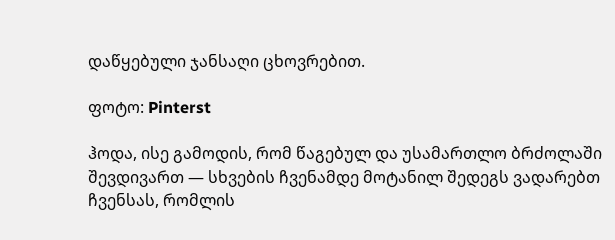დაწყებული ჯანსაღი ცხოვრებით.

ფოტო: Pinterst

ჰოდა, ისე გამოდის, რომ წაგებულ და უსამართლო ბრძოლაში შევდივართ — სხვების ჩვენამდე მოტანილ შედეგს ვადარებთ ჩვენსას, რომლის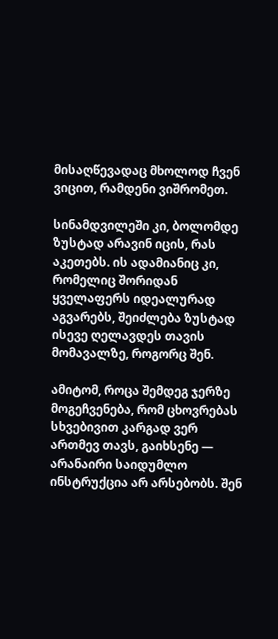მისაღწევადაც მხოლოდ ჩვენ ვიცით, რამდენი ვიშრომეთ.

სინამდვილეში კი, ბოლომდე ზუსტად არავინ იცის, რას აკეთებს. ის ადამიანიც კი, რომელიც შორიდან ყველაფერს იდეალურად აგვარებს, შეიძლება ზუსტად ისევე ღელავდეს თავის მომავალზე, როგორც შენ.

ამიტომ, როცა შემდეგ ჯერზე მოგეჩვენება, რომ ცხოვრებას სხვებივით კარგად ვერ ართმევ თავს, გაიხსენე — არანაირი საიდუმლო ინსტრუქცია არ არსებობს. შენ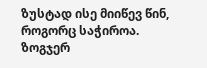ზუსტად ისე მიიწევ წინ, როგორც საჭიროა. ზოგჯერ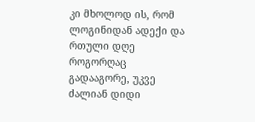კი მხოლოდ ის, რომ ლოგინიდან ადექი და რთული დღე როგორღაც გადააგორე, უკვე ძალიან დიდი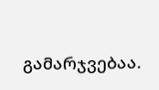გამარჯვებაა.